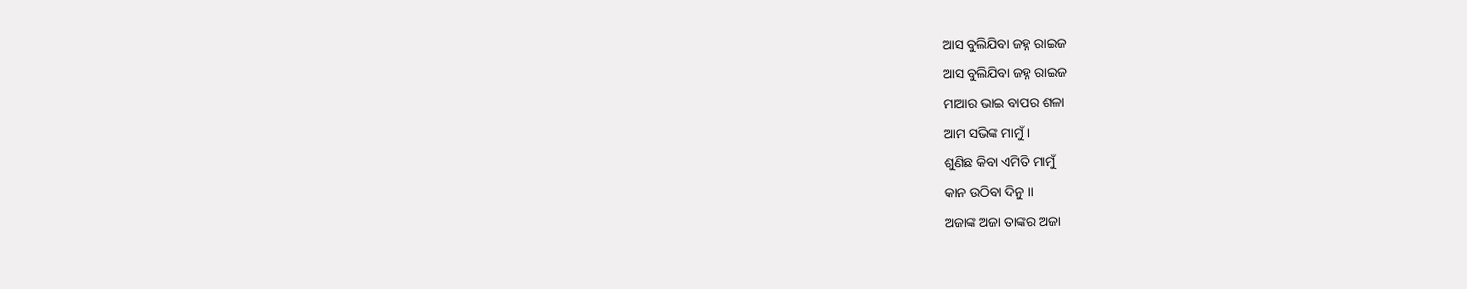ଆସ ବୁଲିଯିବା ଜହ୍ନ ରାଇଜ
ଆସ ବୁଲିଯିବା ଜହ୍ନ ରାଇଜ
ମାଆର ଭାଇ ବାପର ଶଳା
ଆମ ସଭିଙ୍କ ମାମୁଁ ।
ଶୁଣିଛ କିବା ଏମିତି ମାମୁଁ
କାନ ଉଠିବା ଦିନୁ ।।
ଅଜାଙ୍କ ଅଜା ତାଙ୍କର ଅଜା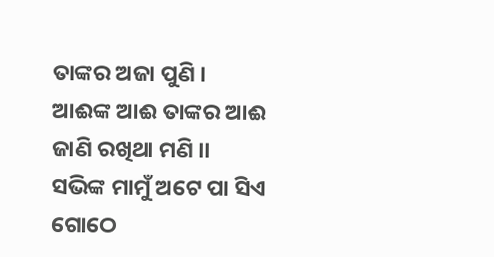ତାଙ୍କର ଅଜା ପୁଣି ।
ଆଈଙ୍କ ଆଈ ତାଙ୍କର ଆଈ
ଜାଣି ରଖିଥା ମଣି ।।
ସଭିଙ୍କ ମାମୁଁ ଅଟେ ପା ସିଏ
ଗୋଠେ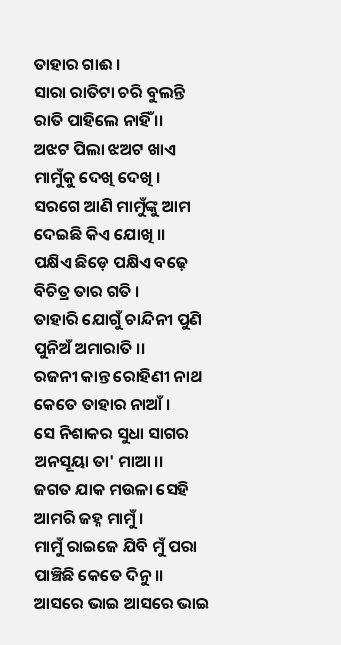ତାହାର ଗାଈ ।
ସାରା ରାତିଟା ଚରି ବୁଲନ୍ତି
ରାତି ପାହିଲେ ନାହିଁ ।।
ଅଝଟ ପିଲା ଝଅଟ ଖାଏ
ମାମୁଁକୁ ଦେଖି ଦେଖି ।
ସରଗେ ଆଣି ମାମୁଁଙ୍କୁ ଆମ
ଦେଇଛି କିଏ ଯୋଖି ।।
ପକ୍ଷିଏ ଛିଡ଼େ ପକ୍ଷିଏ ବଢ଼େ
ବିଚିତ୍ର ତାର ଗତି ।
ତାହାରି ଯୋଗୁଁ ଚାନ୍ଦିନୀ ପୁଣି
ପୁନିଅଁ ଅମାରାତି ।।
ରଜନୀ କାନ୍ତ ରୋହିଣୀ ନାଥ
କେତେ ତାହାର ନାଆଁ ।
ସେ ନିଶାକର ସୁଧା ସାଗର
ଅନସୂୟା ତା' ମାଆ ।।
ଜଗତ ଯାକ ମଉଳା ସେହି
ଆମରି ଜହ୍ନ ମାମୁଁ ।
ମାମୁଁ ରାଇଜେ ଯିବି ମୁଁ ପରା
ପାଞ୍ଚିଛି କେତେ ଦିନୁ ।।
ଆସରେ ଭାଇ ଆସରେ ଭାଇ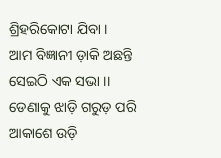ଶ୍ରିହରିକୋଟା ଯିବା ।
ଆମ ବିଜ୍ଞାନୀ ଡ଼ାକି ଅଛନ୍ତି
ସେଇଠି ଏକ ସଭା ।।
ଡେଣାକୁ ଝାଡ଼ି ଗରୁଡ଼ ପରି
ଆକାଶେ ଉଡ଼ି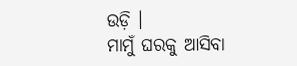ଉଡ଼ି ।
ମାମୁଁ ଘରକୁ ଆସିବା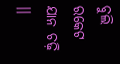ବୁଲି
ରକେଟ ଯାନ ଚଢ଼ି ।।